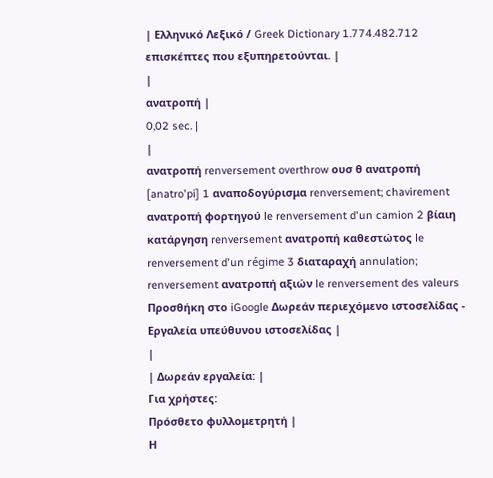| Ελληνικό Λεξικό / Greek Dictionary 1.774.482.712 επισκέπτες που εξυπηρετούνται. |
|
ανατροπή |
0,02 sec. |
|
ανατροπή renversement overthrow ουσ θ ανατροπή [anatro'pi] 1 αναποδογύρισμα renversement; chavirement ανατροπή φορτηγού le renversement d'un camion 2 βίαιη κατάργηση renversement ανατροπή καθεστώτος le renversement d'un régime 3 διαταραχή annulation; renversement ανατροπή αξιών le renversement des valeurs Προσθήκη στο iGoogle Δωρεάν περιεχόμενο ιστοσελίδας - Εργαλεία υπεύθυνου ιστοσελίδας |
|
| Δωρεάν εργαλεία: |
Για χρήστες:
Πρόσθετο φυλλομετρητή |
Η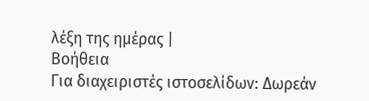λέξη της ημέρας |
Βοήθεια
Για διαχειριστές ιστοσελίδων: Δωρεάν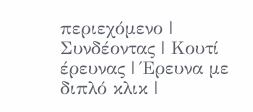περιεχόμενο | Συνδέοντας | Κουτί έρευνας | Έρευνα με διπλό κλικ |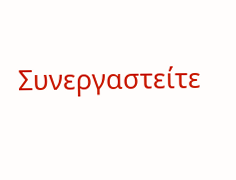Συνεργαστείτε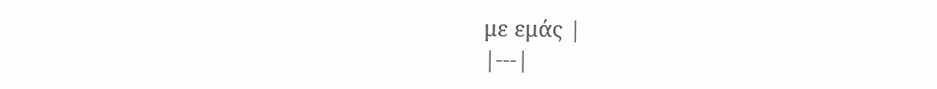με εμάς |
|---|